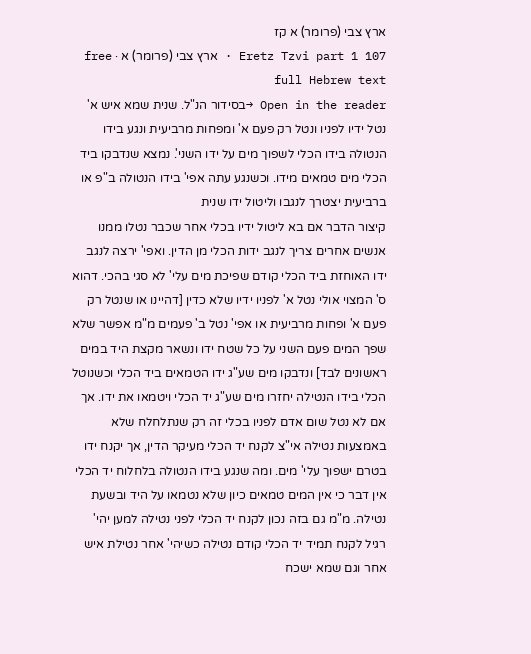ארץ צבי (פרומר) א קז
Eretz Tzvi part 1 107 · ארץ צבי (פרומר) א · free full Hebrew text
Open in the reader →בסידור הנ"ל. שנית שמא איש א' נטל ידיו לפניו ונטל רק פעם א' ומפחות מרביעית ונגע בידו הנטולה בידו הכלי לשפוך מים על ידו השני'. נמצא שנדבקו ביד הכלי מים טמאים מידו. וכשנגע עתה אפי' בידו הנטולה ב"פ או ברביעית יצטרך לנגבו וליטול ידו שנית
קיצור הדבר אם בא ליטול ידיו בכלי אחר שכבר נטלו ממנו אנשים אחרים צריך לנגב ידות הכלי מן הדין. ואפי' ירצה לנגב ידו האוחזת ביד הכלי קודם שפיכת מים עלי' לא סגי בהכי. דהוא ס' המצוי אולי נטל א' לפניו ידיו שלא כדין [דהיינו או שנטל רק פעם א' ופחות מרביעית או אפי' נטל ב' פעמים מ"מ אפשר שלא שפך המים פעם השני על כל שטח ידו ונשאר מקצת היד במים ראשונים לבד] ונדבקו מים שע"ג ידו הטמאים ביד הכלי וכשנוטל הכלי בידו הנטילה יחזרו מים שע"ג יד הכלי ויטמאו את ידו. אך אם לא נטל שום אדם לפניו בכלי זה רק שנתלחלח שלא באמצעות נטילה אי"צ לקנח יד הכלי מעיקר הדין, אך יקנח ידו בטרם ישפוך עלי' מים. ומה שנגע בידו הנטולה בלחלוח יד הכלי אין דבר כי אין המים טמאים כיון שלא נטמאו על היד ובשעת נטילה. מ"מ גם בזה נכון לקנח יד הכלי לפני נטילה למען יהי' רגיל לקנח תמיד יד הכלי קודם נטילה כשיהי' אחר נטילת איש אחר וגם שמא ישכח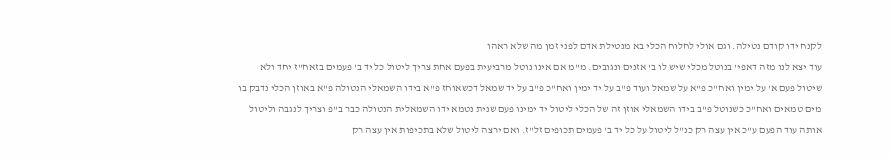לקנח ידו קודם נטילה. וגם אולי לחלוח הכלי בא מנטילת אדם לפני זמן מה שלא ראהו
עוד יצא לנו מזה דאפי' בנוטל מכלי שיש לו ב' אזנים ונגובים. מ"מ אם אינו נוטל מרביעית בפעם אחת צריך ליטול כל יד ב' פעמים בזאח"ז יחד ולא שיטול פעם א' על ימין ואח"כ פ"א על שמאל ועוד פ"ב על יד ימין ואח"כ פ"ב על יד שמאל דכשאוחז פ"א בידו השמאלי הנטולה פ"א באוזן הכלי נדבק בו מים טמאים ואח"כ כשנוטל פ"ב בידו השמאלי אוזן זה של הכלי ליטול יד ימינו פעם שנית נטמא ידו השמאלית הנטולה כבר ב"פ וצריך לנגבה וליטול אותה עוד הפעם ע"כ אין עצה רק כנ"ל ליטול על כל יד ב' פעמים תכופים זל"ז. ואם ירצה ליטול שלא בתכיפות אין עצה רק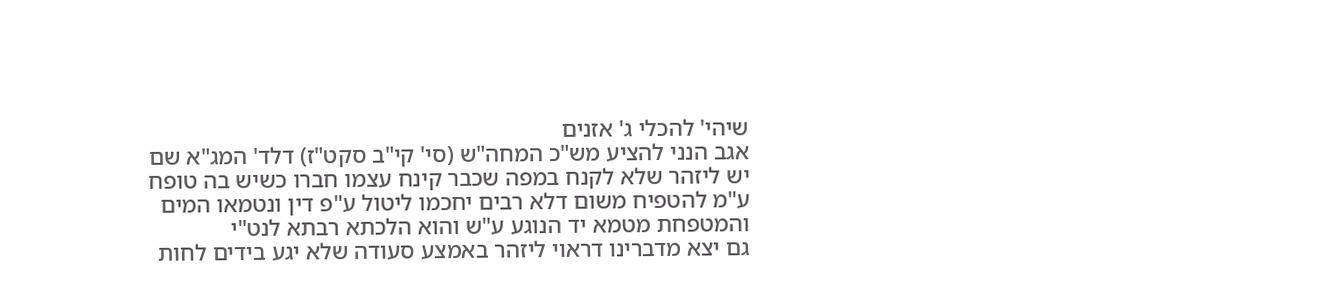שיהי' להכלי ג' אזנים
אגב הנני להציע מש"כ המחה"ש (סי' קי"ב סקט"ז) דלד' המג"א שם יש ליזהר שלא לקנח במפה שכבר קינח עצמו חברו כשיש בה טופח ע"מ להטפיח משום דלא רבים יחכמו ליטול ע"פ דין ונטמאו המים והמטפחת מטמא יד הנוגע ע"ש והוא הלכתא רבתא לנט"י
גם יצא מדברינו דראוי ליזהר באמצע סעודה שלא יגע בידים לחות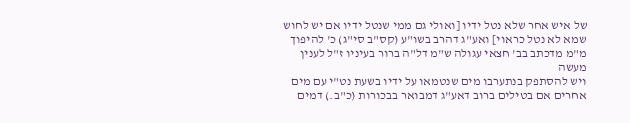של איש אחר שלא נטל ידיו [ואולי גם ממי שנטל ידיו אם יש לחוש שמא לא נטל כראוי] ואע"ג דהרב בשו"ע (קס"ב סי"ג) כ' להיפוך מ"מ מדכתב בב' חצאי עגולה ש"מ דל"ה ברור בעיניו ז"ל לענין מעשה
ויש להסתפק בנתערבו מים שנטמאו על ידיו בשעת נט"י עם מים אחרים אם בטילים ברוב דאע"ג דמבואר בבכורות (כ"ב.) דמים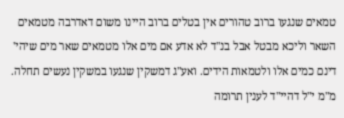טמאים שנגעו ברוב טהורים אין בטלים ברוב היינו משום דאדרבה מטמאים השאר וליכא מבטל אבל בנ"ד לא אדע אם מים אלו מטמאים שאר מים שיהי' דינם כמים אלו ולטמאות הידים. ואע"ג דמשקין שנגעו במשקין נעשים תחלה. מ"מ י"ל דהיי"ד לענין תרומה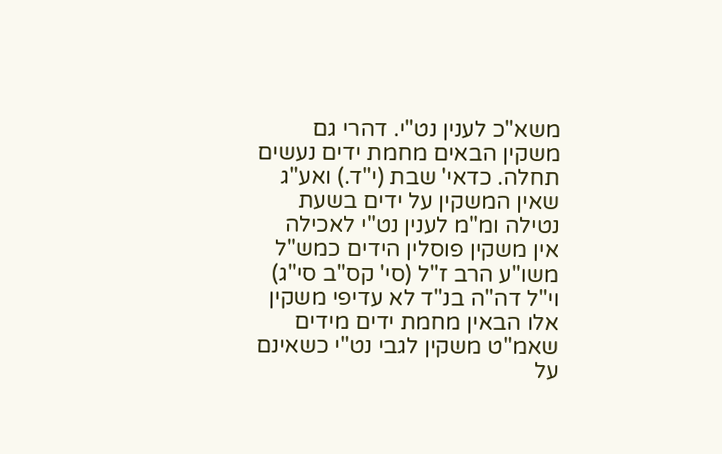משא"כ לענין נט"י. דהרי גם משקין הבאים מחמת ידים נעשים תחלה. כדאי' שבת (י"ד.) ואע"ג שאין המשקין על ידים בשעת נטילה ומ"מ לענין נט"י לאכילה אין משקין פוסלין הידים כמש"ל משו"ע הרב ז"ל (סי' קס"ב סי"ג) וי"ל דה"ה בנ"ד לא עדיפי משקין אלו הבאין מחמת ידים מידים שאמ"ט משקין לגבי נט"י כשאינם על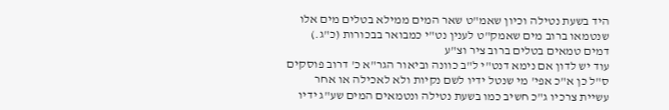היד בשעת נטילה וכיון שאמ"ט שאר המים ממילא בטלים מים אלו שנטמאו ברוב מים שאמק"ט לענין נט"י כמבואר בבכורות (כ"ג.) דמים טמאים בטלים ברוב ציר וצ"ע
עוד יש לדון אם נימא דנט"י ל"ב כוונה וביאור הגר"א כ' דרוב פוסקים ס"ל כן א"כ אפי' מי שנטל ידיו לשם נקיות ולא לאכילה או אחר עשיית צרכיו ג"כ חשיב כמו בשעת נטילה ונטמאים המים שע"ג ידיו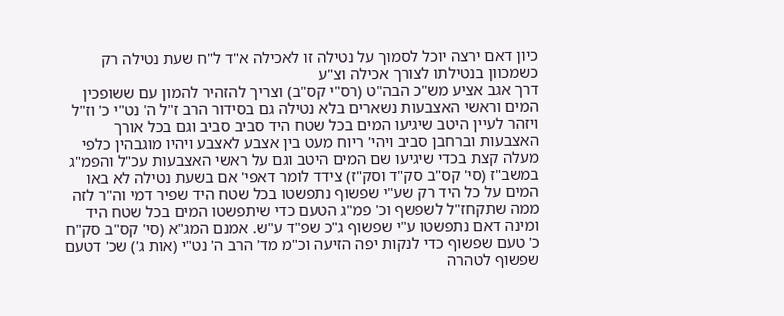כיון דאם ירצה יוכל לסמוך על נטילה זו לאכילה א"ד ל"ח שעת נטילה רק כשמכוון בנטילתו לצורך אכילה וצ"ע
דרך אגב אציע מש"כ הבה"ט (רס"י קס"ב) וצריך להזהיר להמון עם ששופכין המים וראשי האצבעות נשארים בלא נטילה גם בסידור הרב ז"ל ה' נט"י כ' וז"ל ויזהר לעיין היטב שיגיעו המים בכל שטח היד סביב סביב וגם בכל אורך האצבעות וברחבן סביב ויהי' ריוח מעט בין אצבע לאצבע ויהיו מוגבהין כלפי מעלה קצת בכדי שיגיעו שם המים היטב וגם על ראשי האצבעות עכ"ל והפמ"ג במשב"ז (סי' קס"ב סק"ד וסק"ז) צידד לומר דאפי' אם בשעת נטילה לא באו המים על כל היד רק שע"י שפשוף נתפשטו בכל שטח היד שפיר דמי וה"ר לזה ממה שתקחז"ל לשפשף וכ' פמ"ג הטעם כדי שיתפשטו המים בכל שטח היד ומינה דאם נתפשטו ע"י שפשוף ג"כ שפ"ד ע"ש. אמנם המג"א (סי' קס"ב סק"ח כ' טעם שפשוף כדי לנקות יפה הזיעה וכ"מ מד' הרב ה' נט"י (אות ג') שכ' דטעם שפשוף לטהרה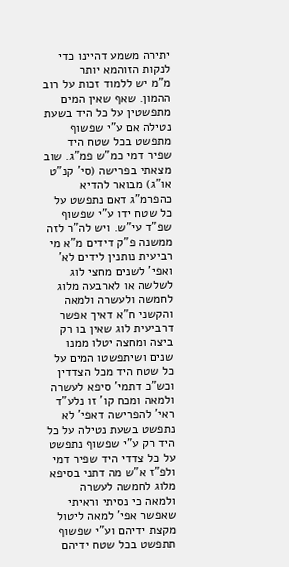יתירה משמע דהיינו כדי לנקות הזוהמא יותר
מ"מ יש ללמוד זכות על רוב ההמון. שאף שאין המים מתפשטין על כל היד בשעת נטילה אם ע"י שפשוף מתפשט בכל שטח היד שפיר דמי כמ"ש פמ"ג. שוב מצאתי בפרישה (סי' קנ"ט או"ג) מבואר להדיא כהפרמ"ג דאם נתפשט על כל שטח ידו ע"י שפשוף שפ"ד עי"ש. ויש לה"ר לזה ממשנה פ"ק דידים מ"א מי רביעית נותנין לידים לא' ואפי' לשנים מחצי לוג לשלשה או לארבעה מלוג לחמשה ולעשרה ולמאה והקשני ח"א דאיך אפשר דרביעית לוג שאין בו רק ביצה ומחצה יטלו ממנו שנים ושיתפשטו המים על כל שטח היד מכל הצדדין וכש"כ דתמי' סיפא לעשרה ולמאה ומכח קו' זו נלע"ד ראי' להפרישה דאפי' לא נתפשט בשעת נטילה על כל היד רק ע"י שפשוף נתפשט על כל צדדי היד שפיר דמי ולפ"ז א"ש מה דתני בסיפא מלוג לחמשה לעשרה ולמאה כי נסיתי וראיתי שאפשר אפי' למאה ליטול מקצת ידיהם וע"י שפשוף תתפשט בכל שטח ידיהם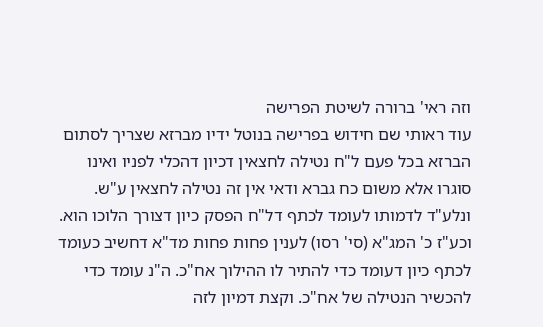וזה ראי' ברורה לשיטת הפרישה
עוד ראותי שם חידוש בפרישה בנוטל ידיו מברזא שצריך לסתום הברזא בכל פעם ל"ח נטילה לחצאין דכיון דהכלי לפניו ואינו סוגרו אלא משום כח גברא ודאי אין זה נטילה לחצאין ע"ש. ונלע"ד לדמותו לעומד לכתף דל"ח הפסק כיון דצורך הלוכו הוא. וכע"ז כ' המג"א (סי' רסו) לענין פחות פחות מד"א דחשיב כעומד לכתף כיון דעומד כדי להתיר לו ההילוך אח"כ. ה"נ עומד כדי להכשיר הנטילה של אח"כ. וקצת דמיון לזה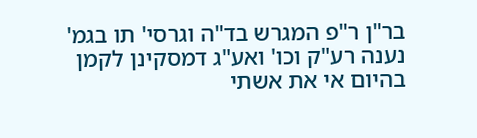בר"ן ר"פ המגרש בד"ה וגרסי' תו בגמ' נענה רע"ק וכו' ואע"ג דמסקינן לקמן בהיום אי את אשתי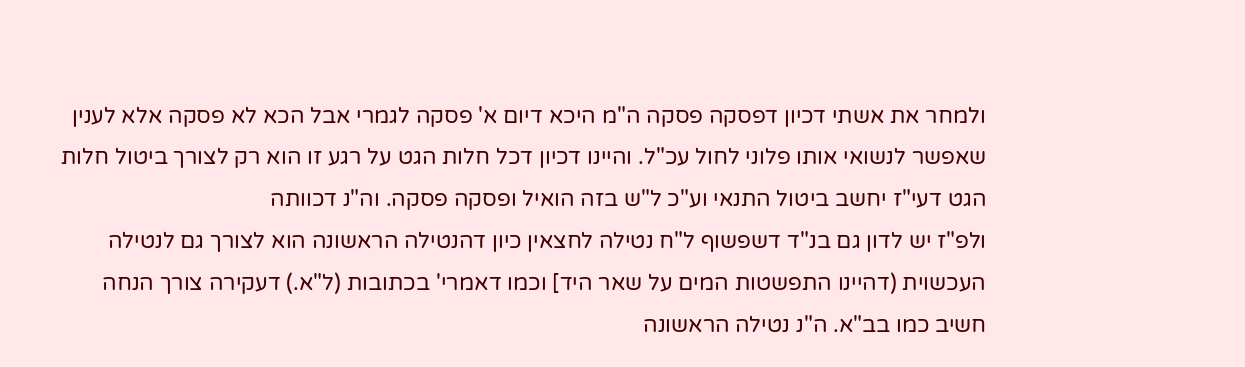ולמחר את אשתי דכיון דפסקה פסקה ה"מ היכא דיום א' פסקה לגמרי אבל הכא לא פסקה אלא לענין שאפשר לנשואי אותו פלוני לחול עכ"ל. והיינו דכיון דכל חלות הגט על רגע זו הוא רק לצורך ביטול חלות הגט דעי"ז יחשב ביטול התנאי וע"כ ל"ש בזה הואיל ופסקה פסקה. וה"נ דכוותה
ולפ"ז יש לדון גם בנ"ד דשפשוף ל"ח נטילה לחצאין כיון דהנטילה הראשונה הוא לצורך גם לנטילה העכשוית (דהיינו התפשטות המים על שאר היד] וכמו דאמרי' בכתובות (ל"א.) דעקירה צורך הנחה חשיב כמו בב"א. ה"נ נטילה הראשונה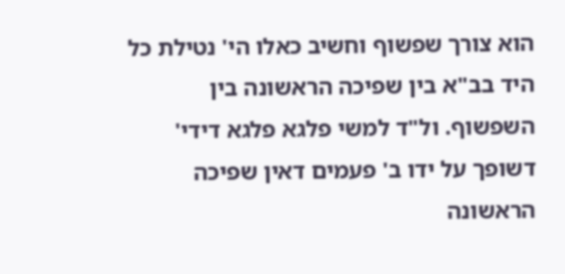הוא צורך שפשוף וחשיב כאלו הי' נטילת כל היד בב"א בין שפיכה הראשונה בין השפשוף. ול"ד למשי פלגא פלגא דידי' דשופך על ידו ב' פעמים דאין שפיכה הראשונה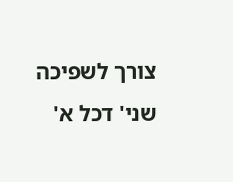צורך לשפיכה שני' דכל א'